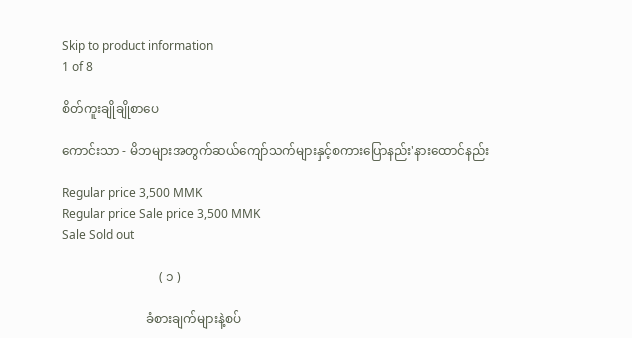Skip to product information
1 of 8

စိတ်ကူးချိုချိုစာပေ

ကောင်းသာ - မိဘများအတွက်ဆယ်ကျော်သက်များနှင့်စကားပြောနည်း'နားထောင်နည်း

Regular price 3,500 MMK
Regular price Sale price 3,500 MMK
Sale Sold out

                               ( ၁ )

                           ခံစားချက်များနဲ့စပ်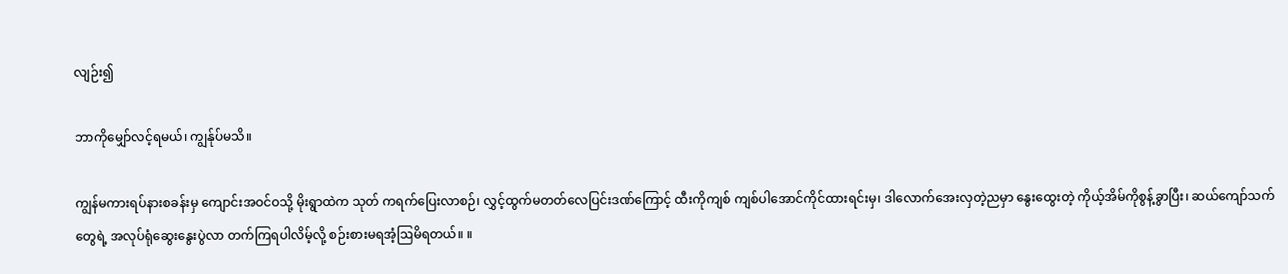လျဉ်း၍

ဘာကိုမျှော်လင့်ရမယ်၊ ကျွန်ုပ်မသိ။

ကျွန်မကားရပ်နားစခန်းမှ ကျောင်းအဝင်ဝသို့ မိုးရွာထဲက သုတ် ကရက်ပြေးလာစဉ်၊ လွှင့်ထွက်မတတ်လေပြင်းဒဏ်ကြောင့် ထီးကိုကျစ် ကျစ်ပါအောင်ကိုင်ထားရင်းမှ၊ ဒါလောက်အေးလှတဲ့ညမှာ နွေးထွေးတဲ့ ကိုယ့်အိမ်ကိုစွန့်ခွာပြီး၊ ဆယ်ကျော်သက်တွေရဲ့ အလုပ်ရုံဆွေးနွေးပွဲလာ တက်ကြရပါလိမ့်လို့ စဉ်းစားမရအံ့ဩမိရတယ်။ ။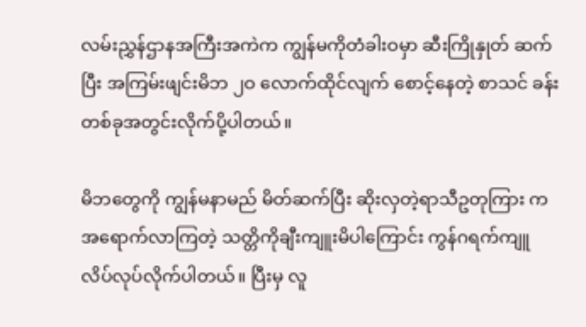လမ်းညွှန်ဌာနအကြီးအကဲက ကျွန်မကိုတံခါးဝမှာ ဆီးကြိုနှုတ် ဆက်ပြီး အကြမ်းဖျင်းမိဘ ၂ဝ လောက်ထိုင်လျက် စောင့်နေတဲ့ စာသင် ခန်းတစ်ခုအတွင်းလိုက်ပို့ပါတယ်။

မိဘတွေကို ကျွန်မနာမည် မိတ်ဆက်ပြီး ဆိုးလှတဲ့ရာသီဥတုကြား က အရောက်လာကြတဲ့ သတ္တိကိုချီးကျူးမိပါကြောင်း ကွန်ဂရက်ကျူ လိပ်လုပ်လိုက်ပါတယ်။ ပြီးမှ လူ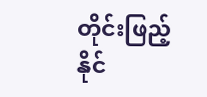တိုင်းဖြည့်နိုင်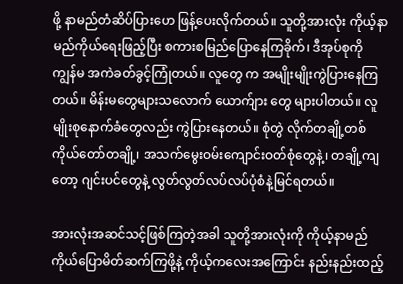ဖို့ နာမည်တံဆိပ်ပြားဟေ ဖြန့်ပေးလိုက်တယ်။ သူတို့အားလုံး ကိုယ့်နာမည်ကိုယ်ရေးဖြည့်ပြီး စကားစမြည်ပြောနေကြခိုက်၊ ဒီအုပ်စုကို ကျွန်မ အကဲခတ်ခွင့်ကြုံတယ်။ လူတွေ က အမျိုးမျိုးကွဲပြားနေကြတယ်။ မိန်းမတွေများသလောက် ယောက်ျား တွေ များပါတယ်။ လူမျိုးစုနောက်ခံတွေလည်း ကွဲပြားနေတယ်။ စုံတွဲ လိုက်တချို့တစ်ကိုယ်တော်တချို့၊ အသက်မွေးဝမ်းကျောင်းဝတ်စုံတွေနဲ့၊ တချို့ကျတော့ ဂျင်းပင်တွေနဲ့ လွတ်လွတ်လပ်လပ်ပုံစံနဲ့မြင်ရတယ်။

အားလုံးအဆင်သင့်ဖြစ်ကြတဲ့အခါ သူတို့အားလုံးကို ကိုယ့်နာမည် ကိုယ်ပြောမိတ်ဆက်ကြဖို့နဲ့ ကိုယ့်ကလေးအကြောင်း နည်းနည်းထည့်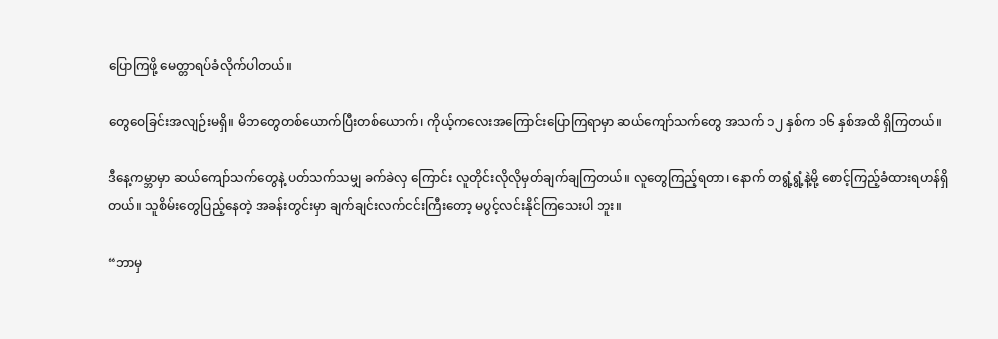ပြောကြဖို့ မေတ္တာရပ်ခံလိုက်ပါတယ်။

တွေဝေခြင်းအလျဉ်းမရှိ။ မိဘတွေတစ်ယောက်ပြီးတစ်ယောက်၊ ကိုယ့်ကလေးအကြောင်းပြောကြရာမှာ ဆယ်ကျော်သက်တွေ အသက် ၁၂ နှစ်က ၁၆ နှစ်အထိ ရှိကြတယ်။

ဒီနေ့ကမ္ဘာမှာ ဆယ်ကျော်သက်တွေနဲ့ ပတ်သက်သမျှ ခက်ခဲလှ ကြောင်း လူတိုင်းလိုလိုမှတ်ချက်ချကြတယ်။ လူတွေကြည့်ရတာ၊ နောက် တရွံ့ရွံ့နဲ့မို့ စောင့်ကြည့်ခံထားရဟန်ရှိတယ်။ သူစိမ်းတွေပြည့်နေတဲ့ အခန်းတွင်းမှာ ချက်ချင်းလက်ငင်းကြီးတော့ မပွင့်လင်းနိုင်ကြသေးပါ ဘူး။

“ဘာမှ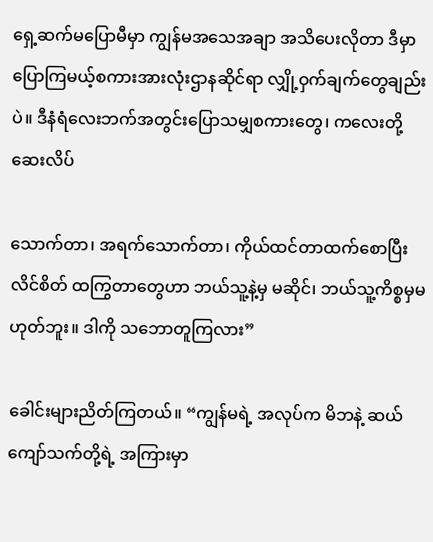ရှေ့ဆက်မပြောမီမှာ ကျွန်မအသေအချာ အသိပေးလိုတာ ဒီမှာ ပြောကြမယ့်စကားအားလုံးဌာနဆိုင်ရာ လျှို့ဝှက်ချက်တွေချည်းပဲ။ ဒီနံရံလေးဘက်အတွင်းပြောသမျှစကားတွေ၊ ကလေးတို့ ဆေးလိပ်

သောက်တာ၊ အရက်သောက်တာ၊ ကိုယ်ထင်တာထက်စောပြီး လိင်စိတ် ထကြွတာတွေဟာ ဘယ်သူ့နဲ့မှ မဆိုင်၊ ဘယ်သူ့ကိစ္စမှမဟုတ်ဘူး။ ဒါကို သဘောတူကြလား”

ခေါင်းများညိတ်ကြတယ်။ “ကျွန်မရဲ့ အလုပ်က မိဘနဲ့ ဆယ်ကျော်သက်တို့ရဲ့ အကြားမှာ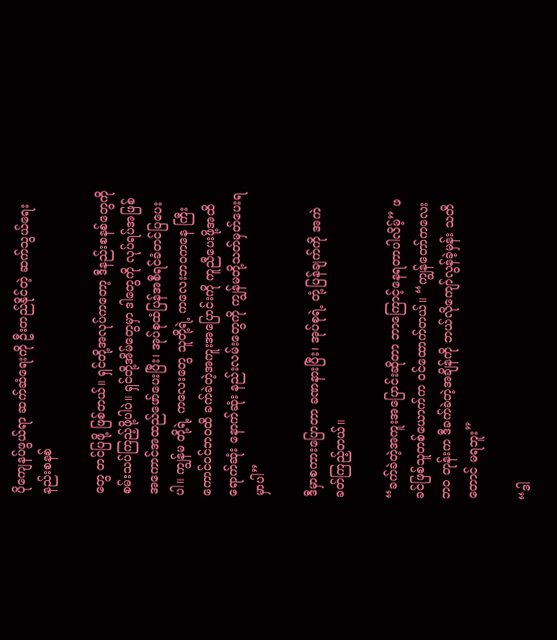ပိုကျေနပ်ဖွယ်ရာ ဆက်ဆံရေးကို ဦးတည်နိုင်တဲ့ ဆက်သွယ်ရေးနည်းစနစ်

တွေ တင်ပြဖို့ ဖြစ်တယ်။ ရှင်တို့အလုပ်ကတော့ ဒီနည်းစနစ်တွေကို စမ်းသပ်ကြည့်ဖို့ပါပဲ။ ရှင်တို့အိမ်တွေမှာ ဒါတွေကို လုပ်ရပ်အဖြစ် အကောင်အထည်ဖော်ပေးပြီး၊ အုပ်စုထံပြန်အစီရင်ခံတင်ပြပေးပါ။ ကျွန်မ တို့ရဲ့ ကလေးတွေ သူတို့ရဲ့ ကလေးဘဝကနေ ကြီးကောင်ဝင်ဘဝထိ ခက်ခဲတဲ့အကူးအပြောင်းကို ကူညီပေးဖို့အထိ ရောက်ဆုံး နောက်ဆုံး နည်းလမ်းတွေကို ကျွန်မတို့သတ်မှတ်ပေးရမှာပါ”

ဒီမှာစကားပြောတာ ခဏနားပြီး၊ အုပ်စုရဲ့ တုံ့ပြန်ချက်ကို အကဲ ခတ်ကြည့်တယ်။

“ခက်ခဲတဲ့အကူးအပြောင်းဆိုတာ ဘာကြောင့်နေရတာပါလိမ့်” ဖခင်ဖြစ်သူတစ်ယောက်က ဝင်ထောက်တယ်။ “ကျွန်တော်ကလေးဘဝ တုန်းက ဒီခက်ခဲတဲ့အချိန်ကို ဘယ်လိုကျော်လွန်ခဲ့မှန်း သတိတောင် မရဘူး”

“ဒါ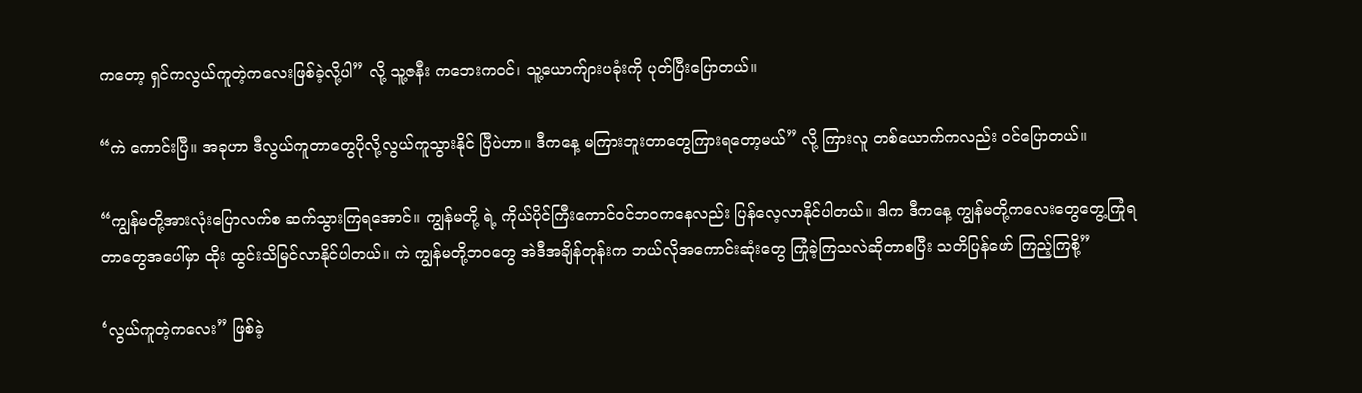ကတော့ ရှင်ကလွယ်ကူတဲ့ကလေးဖြစ်ခဲ့လို့ပါ” လို့ သူ့ဇနီး ကဘေးကဝင်၊ သူ့ယောက်ျားပခုံးကို ပုတ်ပြီးပြောတယ်။

“ကဲ ကောင်းပြီ။ အခုဟာ ဒီလွယ်ကူတာတွေပိုလို့လွယ်ကူသွားနိုင် ပြီပဲဟာ။ ဒီကနေ့ မကြားဘူးတာတွေကြားရတော့မယ်” လို့ ကြားလူ တစ်ယောက်ကလည်း ဝင်ပြောတယ်။

“ကျွန်မတို့အားလုံးပြောလက်စ ဆက်သွားကြရအောင်။ ကျွန်မတို့ ရဲ့ ကိုယ်ပိုင်ကြီးကောင်ဝင်ဘဝကနေလည်း ပြန်လေ့လာနိုင်ပါတယ်။ ဒါက ဒီကနေ့ ကျွန်မတို့ကလေးတွေတွေ့ကြုံရတာတွေအပေါ်မှာ ထိုး ထွင်းသိမြင်လာနိုင်ပါတယ်။ ကဲ ကျွန်မတို့ဘဝတွေ အဲဒီအချိန်တုန်းက ဘယ်လိုအကောင်းဆုံးတွေ ကြုံခဲ့ကြသလဲဆိုတာစပြီး သတိပြန်ဖော် ကြည့်ကြစို့”

‘လွယ်ကူတဲ့ကလေး” ဖြစ်ခဲ့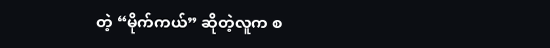တဲ့ “မိုက်ကယ်” ဆိုတဲ့လူက စ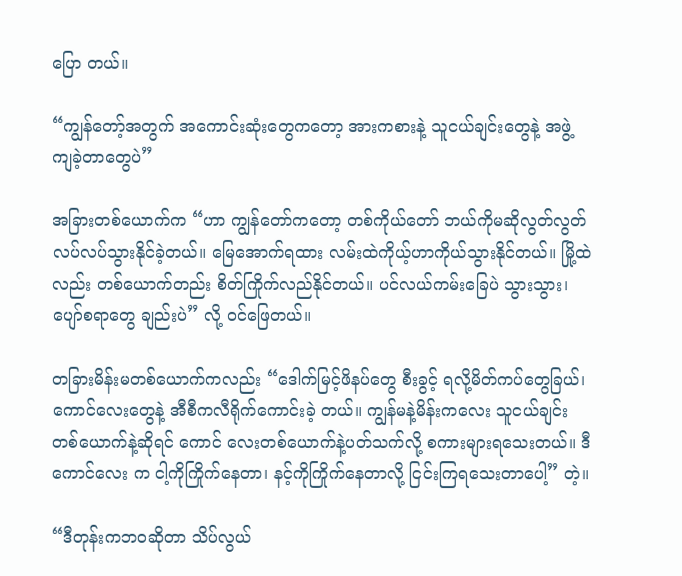ပြော တယ်။

“ကျွန်တော့်အတွက် အကောင်းဆုံးတွေကတော့ အားကစားနဲ့ သူငယ်ချင်းတွေနဲ့ အဖွဲ့ ကျခဲ့တာတွေပဲ”

အခြားတစ်ယောက်က “ဟာ ကျွန်တော်ကတော့ တစ်ကိုယ်တော် ဘယ်ကိုမဆိုလွတ်လွတ်လပ်လပ်သွားနိုင်ခဲ့တယ်။ မြေအောက်ရထား လမ်းထဲကိုယ့်ဟာကိုယ်သွားနိုင်တယ်။ မြို့ထဲလည်း တစ်ယောက်တည်း စိတ်ကြိုက်လည်နိုင်တယ်။ ပင်လယ်ကမ်းခြေပဲ သွားသွား၊ ပျော်စရာတွေ ချည်းပဲ” လို့ ဝင်ဖြေတယ်။

တခြားမိန်းမတစ်ယောက်ကလည်း “ဒေါက်မြင့်ဖိနပ်တွေ စီးခွင့် ရလို့မိတ်ကပ်တွေခြယ်၊ ကောင်လေးတွေနဲ့ အီစီကလီရိုက်ကောင်းခဲ့ တယ်။ ကျွန်မနဲ့မိန်းကလေး သူငယ်ချင်းတစ်ယောက်နဲ့ဆိုရင် ကောင် လေးတစ်ယောက်နဲ့ပတ်သက်လို့ စကားများရသေးတယ်။ ဒီကောင်လေး က ငါ့ကိုကြိုက်နေတာ၊ နင့်ကိုကြိုက်နေတာလို့ ငြင်းကြရသေးတာပေါ့” တဲ့။

“ဒီတုန်းကဘဝဆိုတာ သိပ်လွယ်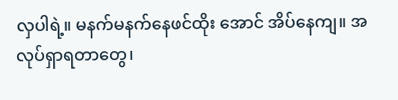လှပါရဲ့။ မနက်မနက်နေဖင်ထိုး အောင် အိပ်နေကျ။ အလုပ်ရှာရတာတွေ၊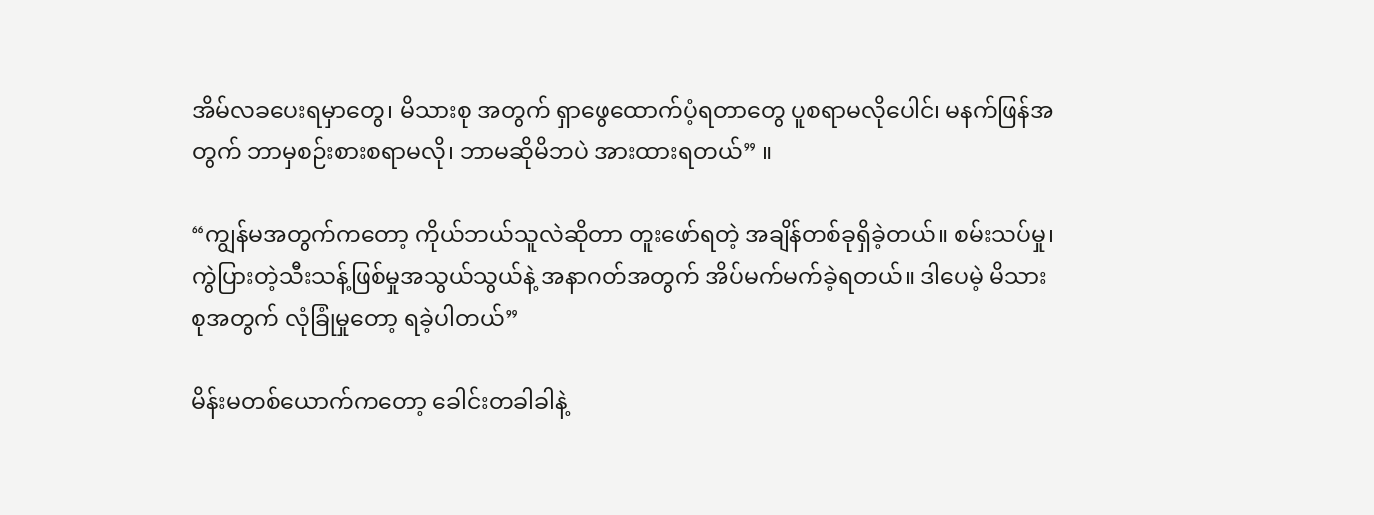အိမ်လခပေးရမှာတွေ၊ မိသားစု အတွက် ရှာဖွေထောက်ပံ့ရတာတွေ ပူစရာမလိုပေါင်၊ မနက်ဖြန်အတွက် ဘာမှစဉ်းစားစရာမလို၊ ဘာမဆိုမိဘပဲ အားထားရတယ်” ။

“ကျွန်မအတွက်ကတော့ ကိုယ်ဘယ်သူလဲဆိုတာ တူးဖော်ရတဲ့ အချိန်တစ်ခုရှိခဲ့တယ်။ စမ်းသပ်မှု၊ ကွဲပြားတဲ့သီးသန့်ဖြစ်မှုအသွယ်သွယ်နဲ့ အနာဂတ်အတွက် အိပ်မက်မက်ခဲ့ရတယ်။ ဒါပေမဲ့ မိသားစုအတွက် လုံခြုံမှုတော့ ရခဲ့ပါတယ်”

မိန်းမတစ်ယောက်ကတော့ ခေါင်းတခါခါနဲ့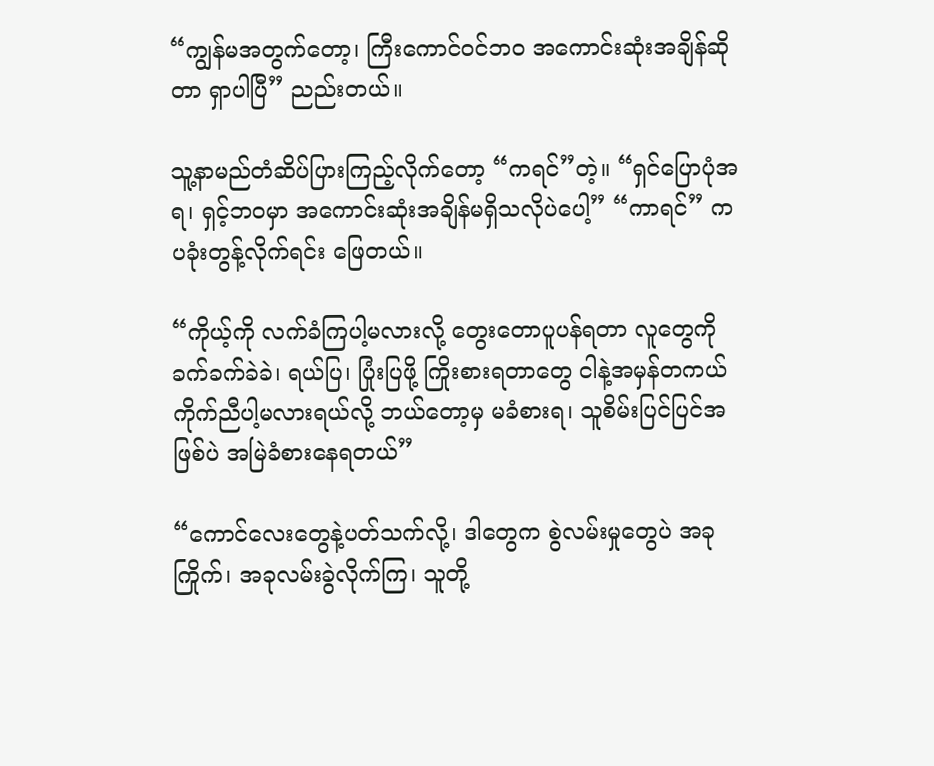“ကျွန်မအတွက်တော့၊ ကြီးကောင်ဝင်ဘဝ အကောင်းဆုံးအချိန်ဆိုတာ ရှာပါပြီ” ညည်းတယ်။

သူ့နာမည်တံဆိပ်ပြားကြည့်လိုက်တော့ “ကရင်”တဲ့။ “ရှင်ပြောပုံအရ၊ ရှင့်ဘဝမှာ အကောင်းဆုံးအချိန်မရှိသလိုပဲပေါ့” “ကာရင်” က ပခုံးတွန့်လိုက်ရင်း ဖြေတယ်။

“ကိုယ့်ကို လက်ခံကြပါ့မလားလို့ တွေးတောပူပန်ရတာ လူတွေကို ခက်ခက်ခဲခဲ၊ ရယ်ပြ၊ ပြုံးပြဖို့ ကြိုးစားရတာတွေ ငါနဲ့အမှန်တကယ် ကိုက်ညီပါ့မလားရယ်လို့ ဘယ်တော့မှ မခံစားရ၊ သူစိမ်းပြင်ပြင်အဖြစ်ပဲ အမြဲခံစားနေရတယ်”

“ကောင်လေးတွေနဲ့ပတ်သက်လို့၊ ဒါတွေက စွဲလမ်းမှုတွေပဲ အခုကြိုက်၊ အခုလမ်းခွဲလိုက်ကြ၊ သူတို့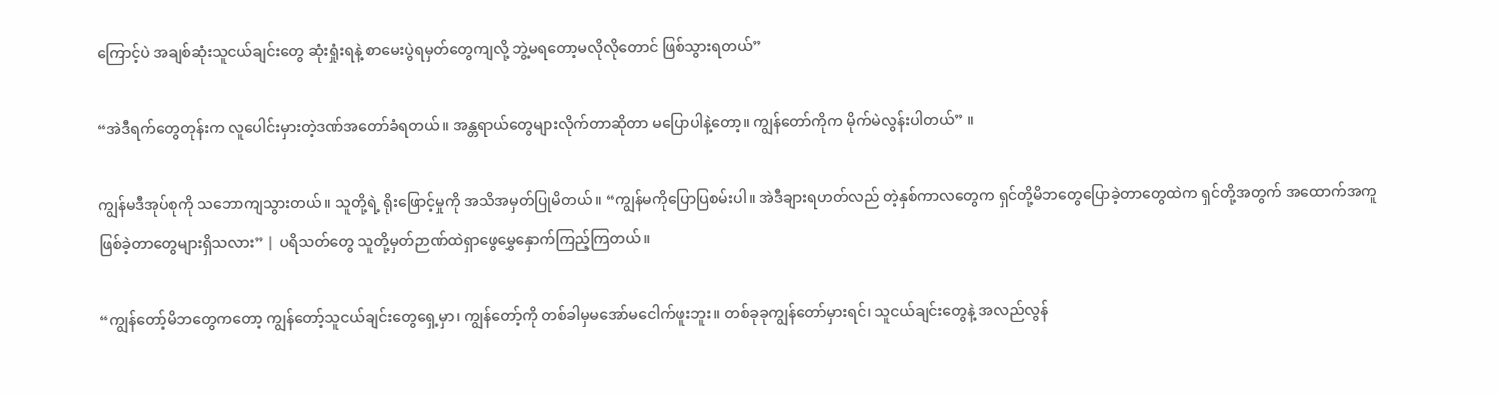ကြောင့်ပဲ အချစ်ဆုံးသူငယ်ချင်းတွေ ဆုံးရှုံးရနဲ့ စာမေးပွဲရမှတ်တွေကျလို့ ဘွဲ့မရတော့မလိုလိုတောင် ဖြစ်သွားရတယ်”

“အဲဒီရက်တွေတုန်းက လူပေါင်းမှားတဲ့ဒဏ်အတော်ခံရတယ်။ အန္တရာယ်တွေများလိုက်တာဆိုတာ မပြောပါနဲ့တော့။ ကျွန်တော်ကိုက မိုက်မဲလွန်းပါတယ်” ။

ကျွန်မဒီအုပ်စုကို သဘောကျသွားတယ်။ သူတို့ရဲ့ ရိုးဖြောင့်မှုကို အသိအမှတ်ပြုမိတယ်။ “ကျွန်မကိုပြောပြစမ်းပါ။ အဲဒီချားရဟတ်လည် တဲ့နှစ်ကာလတွေက ရှင်တို့မိဘတွေပြောခဲ့တာတွေထဲက ရှင်တို့အတွက် အထောက်အကူဖြစ်ခဲ့တာတွေများရှိသလား” | ပရိသတ်တွေ သူတို့မှတ်ဉာဏ်ထဲရှာဖွေမွှေနှောက်ကြည့်ကြတယ်။

“ကျွန်တော့်မိဘတွေကတော့ ကျွန်တော့်သူငယ်ချင်းတွေရှေ့မှာ၊ ကျွန်တော့်ကို တစ်ခါမှမအော်မငေါက်ဖူးဘူး။ တစ်ခုခုကျွန်တော်မှားရင်၊ သူငယ်ချင်းတွေနဲ့ အလည်လွန်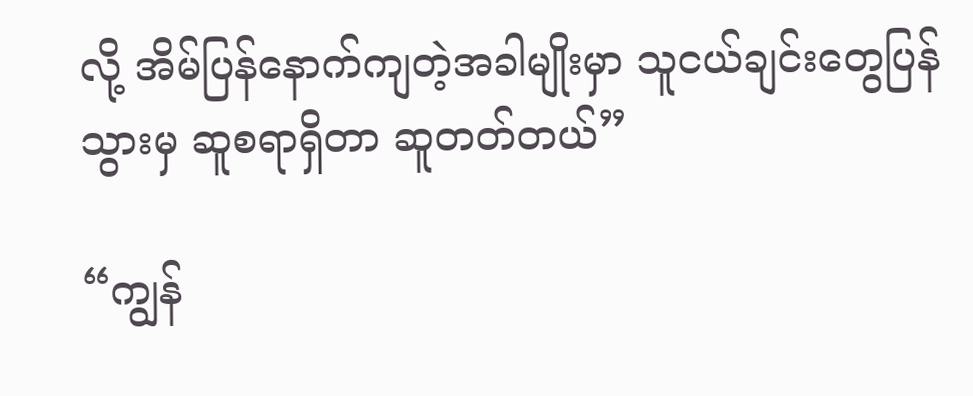လို့ အိမ်ပြန်နောက်ကျတဲ့အခါမျိုးမှာ သူငယ်ချင်းတွေပြန်သွားမှ ဆူစရာရှိတာ ဆူတတ်တယ်”

“ကျွန်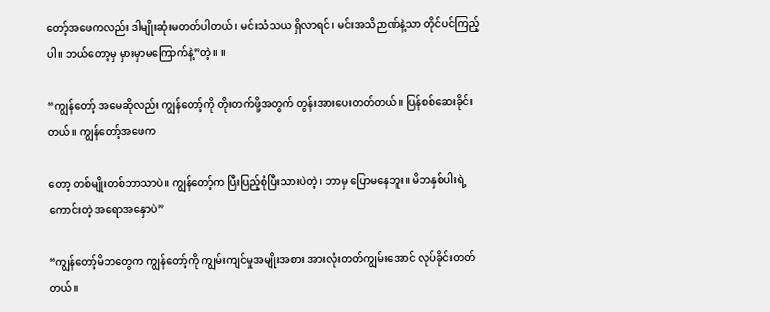တော့်အဖေကလည်း ဒါမျိုးဆုံးမတတ်ပါတယ်၊ မင်းသံသယ ရှိလာရင်၊ မင်းအသိဉာဏ်နဲ့သာ တိုင်ပင်ကြည့်ပါ။ ဘယ်တော့မှ မှားမှာမကြောက်နဲ့”တဲ့။ ။

“ကျွန်တော့် အမေဆိုလည်း ကျွန်တော့်ကို တိုးတက်ဖို့အတွက် တွန်းအားပေးတတ်တယ်။ ပြန်စစ်ဆေးခိုင်းတယ်။ ကျွန်တော့်အဖေက

တော့ တစ်မျိုးတစ်ဘာသာပဲ။ ကျွန်တော့်က ပြီးပြည့်စုံပြီးသားပဲတဲ့၊ ဘာမှ ပြောမနေဘူး။ မိဘနှစ်ပါးရဲ့ ကောင်းတဲ့ အရောအနှောပဲ”

“ကျွန်တော့်မိဘတွေက ကျွန်တော့်ကို ကျွမ်းကျင်မှုအမျိုးအစား အားလုံးတတ်ကျွမ်းအောင် လုပ်ခိုင်းတတ်တယ်။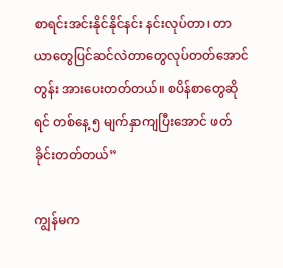စာရင်းအင်းနိုင်နိုင်နင်း နင်းလုပ်တာ၊ တာယာတွေပြင်ဆင်လဲတာတွေလုပ်တတ်အောင် တွန်း အားပေးတတ်တယ်။ စပိန်စာတွေဆိုရင် တစ်နေ့ ၅ မျက်နှာကျပြီးအောင် ဖတ်ခိုင်းတတ်တယ်”

ကျွန်မက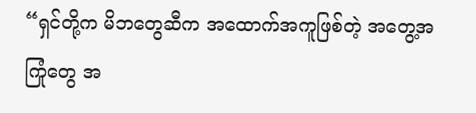“ရှင်တို့က မိဘတွေဆီက အထောက်အကူဖြစ်တဲ့ အတွေ့အကြုံတွေ အ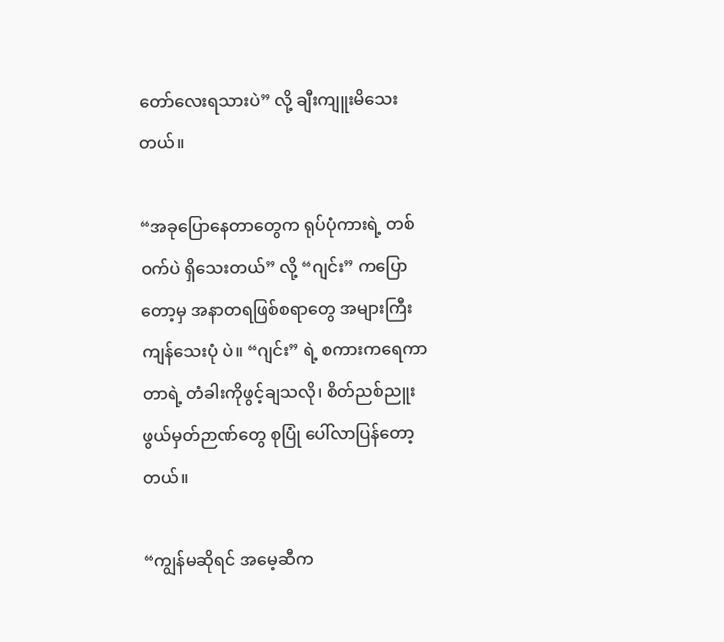တော်လေးရသားပဲ” လို့ ချီးကျူးမိသေးတယ်။

“အခုပြောနေတာတွေက ရုပ်ပုံကားရဲ့ တစ်ဝက်ပဲ ရှိသေးတယ်” လို့ “ဂျင်း” ကပြောတော့မှ အနာတရဖြစ်စရာတွေ အများကြီးကျန်သေးပုံ ပဲ။ “ဂျင်း” ရဲ့ စကားကရေကာတာရဲ့ တံခါးကိုဖွင့်ချသလို၊ စိတ်ညစ်ညူး ဖွယ်မှတ်ဉာဏ်တွေ စုပြုံ ပေါ်လာပြန်တော့တယ်။

“ကျွန်မဆိုရင် အမေ့ဆီက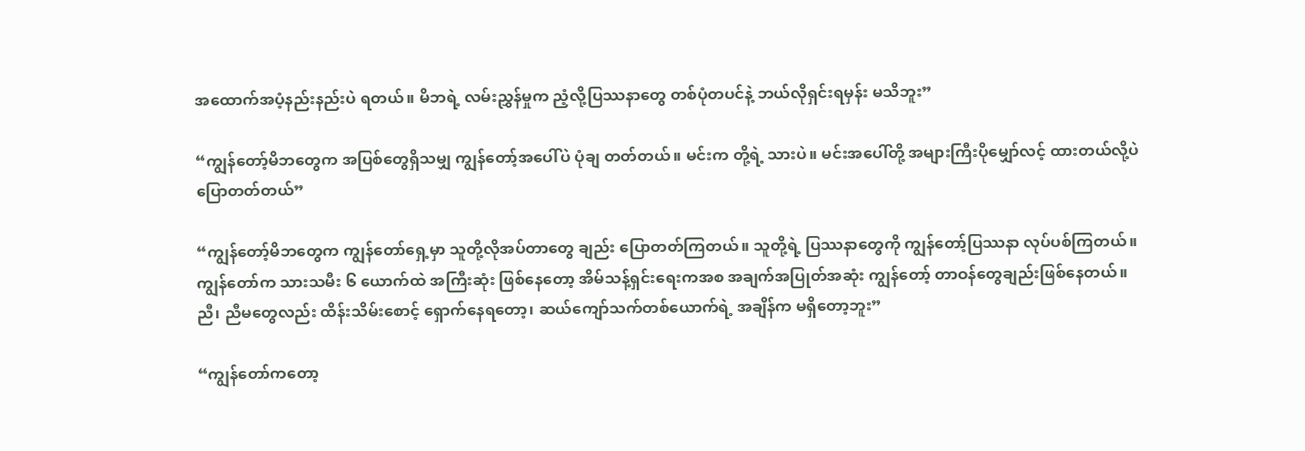အထောက်အပံ့နည်းနည်းပဲ ရတယ်။ မိဘရဲ့ လမ်းညွှန်မှုက ညံ့လို့ပြဿနာတွေ တစ်ပုံတပင်နဲ့ ဘယ်လိုရှင်းရမှန်း မသိဘူး”

“ကျွန်တော့်မိဘတွေက အပြစ်တွေရှိသမျှ ကျွန်တော့်အပေါ်ပဲ ပုံချ တတ်တယ်။ မင်းက တို့ရဲ့ သားပဲ။ မင်းအပေါ်တို့ အများကြီးပိုမျှော်လင့် ထားတယ်လို့ပဲ ပြောတတ်တယ်”

“ကျွန်တော့်မိဘတွေက ကျွန်တော်ရှေ့မှာ သူတို့လိုအပ်တာတွေ ချည်း ပြောတတ်ကြတယ်။ သူတို့ရဲ့ ပြဿနာတွေကို ကျွန်တော့်ပြဿနာ လုပ်ပစ်ကြတယ်။ ကျွန်တော်က သားသမီး ၆ ယောက်ထဲ အကြီးဆုံး ဖြစ်နေတော့ အိမ်သန့်ရှင်းရေးကအစ အချက်အပြုတ်အဆုံး ကျွန်တော့် တာဝန်တွေချည်းဖြစ်နေတယ်။ ညီ၊ ညီမတွေလည်း ထိန်းသိမ်းစောင့် ရှောက်နေရတော့၊ ဆယ်ကျော်သက်တစ်ယောက်ရဲ့ အချိန်က မရှိတော့ဘူး”

“ကျွန်တော်ကတော့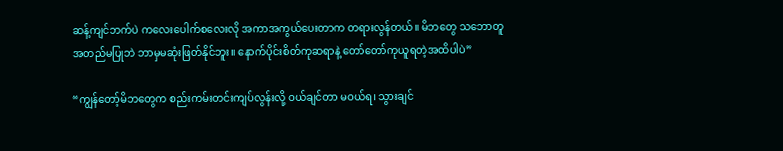ဆန့်ကျင်ဘက်ပဲ ကလေးပေါက်စလေးလို အကာအကွယ်ပေးတာက တရားလွန်တယ်။ မိဘတွေ သဘောတူ အတည်မပြုဘဲ ဘာမှမဆုံးဖြတ်နိုင်ဘူး။ နောက်ပိုင်းစိတ်ကုဆရာနဲ့ တော်တော်ကုယူရတဲ့အထိပါပဲ”

“ကျွန်တော့်မိဘတွေက စည်းကမ်းတင်းကျပ်လွန်းလို့ ဝယ်ချင်တာ မဝယ်ရ၊ သွားချင်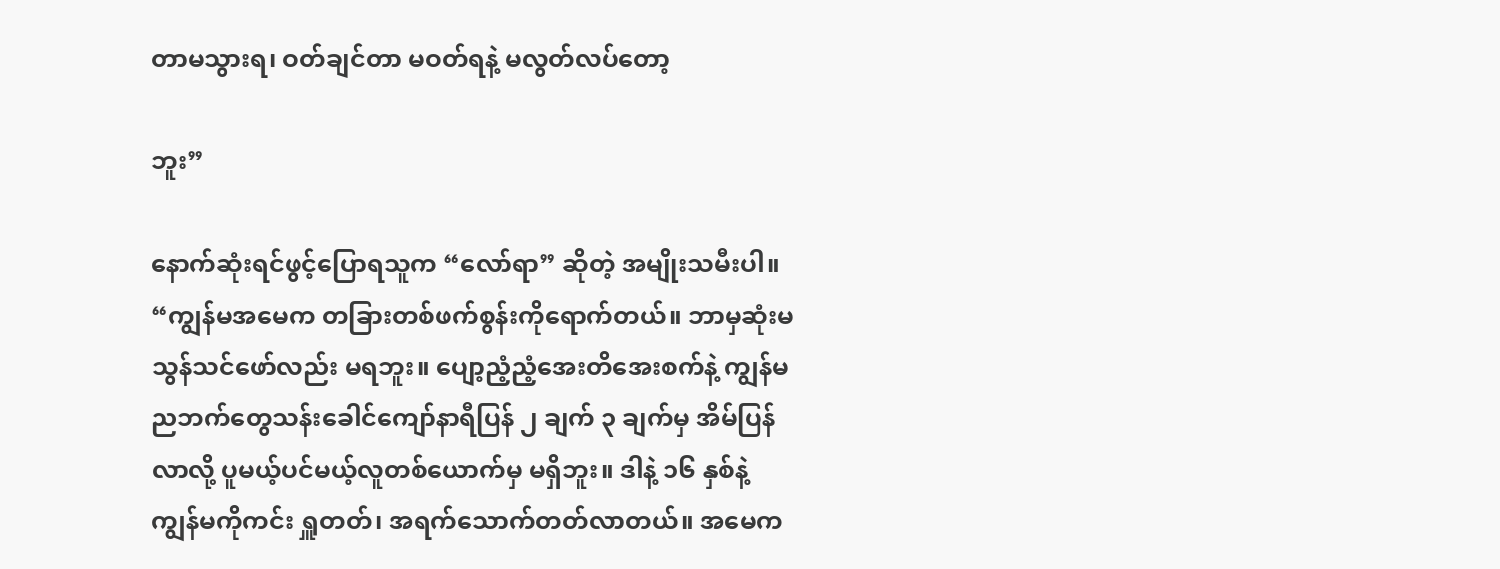တာမသွားရ၊ ဝတ်ချင်တာ မဝတ်ရနဲ့ မလွတ်လပ်တော့

ဘူး”

နောက်ဆုံးရင်ဖွင့်ပြောရသူက “လော်ရာ” ဆိုတဲ့ အမျိုးသမီးပါ။ “ကျွန်မအမေက တခြားတစ်ဖက်စွန်းကိုရောက်တယ်။ ဘာမှဆုံးမ သွန်သင်ဖော်လည်း မရဘူး။ ပျော့ညံ့ညံ့အေးတိအေးစက်နဲ့ ကျွန်မ ညဘက်တွေသန်းခေါင်ကျော်နာရီပြန် ၂ ချက် ၃ ချက်မှ အိမ်ပြန်လာလို့ ပူမယ့်ပင်မယ့်လူတစ်ယောက်မှ မရှိဘူး။ ဒါနဲ့ ၁၆ နှစ်နဲ့ ကျွန်မကိုကင်း ရှူတတ်၊ အရက်သောက်တတ်လာတယ်။ အမေက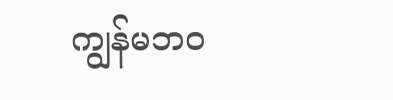ကျွန်မဘဝ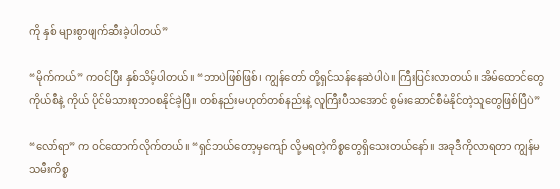ကို နှစ် များစွာဖျက်ဆီးခဲ့ပါတယ်”

“မိုက်ကယ်” ကဝင်ပြီး နှစ်သိမ့်ပါတယ်။ “ဘာပဲဖြစ်ဖြစ်၊ ကျွန်တော် တို့ရှင်သန်နေဆဲပါပဲ။ ကြီးပြင်းလာတယ်။ အိမ်ထောင်တွေကိုယ်စီနဲ့ ကိုယ် ပိုင်မိသားစုဘဝစနိုင်ခဲ့ပြီ။ တစ်နည်းမဟုတ်တစ်နည်းနဲ့ လူကြီးပီသအောင် စွမ်းဆောင်စီမံနိုင်တဲ့သူတွေဖြစ်ပြီပဲ”

“လော်ရာ” က ဝင်ထောက်လိုက်တယ်။ “ရှင်ဘယ်တော့မှကျော် လို့မရတဲ့ကိစ္စတွေရှိသေးတယ်နော်။ အခုဒီကိုလာရတာ ကျွန်မသမီးကိစ္စ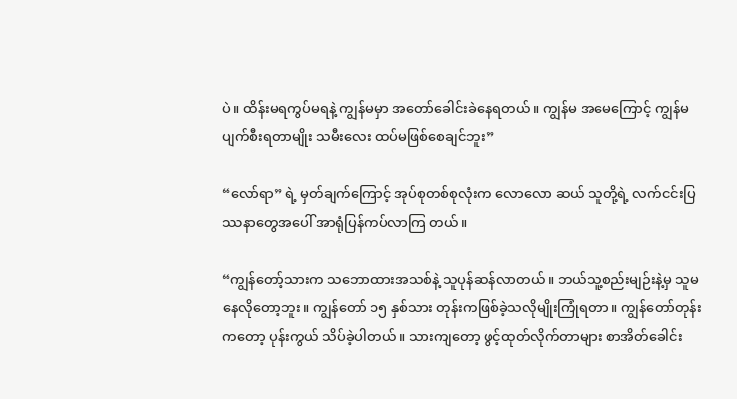ပဲ။ ထိန်းမရကွပ်မရနဲ့ ကျွန်မမှာ အတော်ခေါင်းခဲနေရတယ်။ ကျွန်မ အမေကြောင့် ကျွန်မပျက်စီးရတာမျိုး သမီးလေး ထပ်မဖြစ်စေချင်ဘူး”

“လော်ရာ” ရဲ့ မှတ်ချက်ကြောင့် အုပ်စုတစ်စုလုံးက လောလော ဆယ် သူတို့ရဲ့ လက်ငင်းပြဿနာတွေအပေါ် အာရုံပြန်ကပ်လာကြ တယ်။

“ကျွန်တော့်သားက သဘောထားအသစ်နဲ့ သူပုန်ဆန်လာတယ်။ ဘယ်သူ့စည်းမျဉ်းနဲ့မှ သူမနေလိုတော့ဘူး။ ကျွန်တော် ၁၅ နှစ်သား တုန်းကဖြစ်ခဲ့သလိုမျိုးကြုံရတာ။ ကျွန်တော်တုန်းကတော့ ပုန်းကွယ် သိပ်ခဲ့ပါတယ်။ သားကျတော့ ဖွင့်ထုတ်လိုက်တာများ စာအိတ်ခေါင်း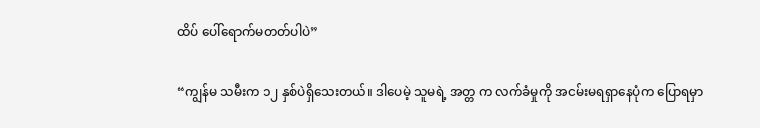ထိပ် ပေါ်ရောက်မတတ်ပါပဲ”

“ကျွန်မ သမီးက ၁၂ နှစ်ပဲရှိသေးတယ်။ ဒါပေမဲ့ သူမရဲ့ အတ္တ က လက်ခံမှုကို အငမ်းမရရှာနေပုံက ပြောရမှာ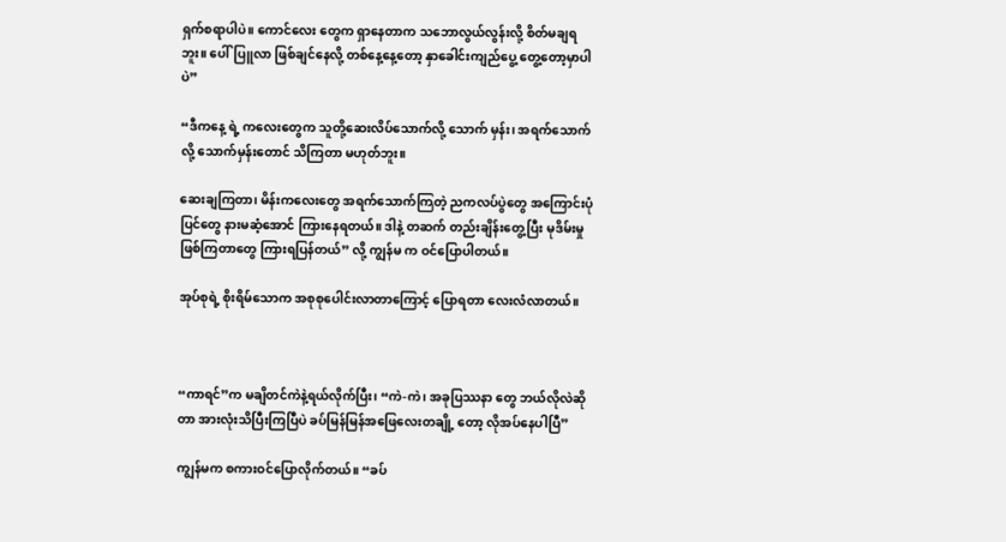ရှက်စရာပါပဲ။ ကောင်လေး တွေက ရှာနေတာက သဘောလွယ်လွန်းလို့ စိတ်မချရဘူး။ ပေါ်ပြူလာ ဖြစ်ချင်နေလို့ တစ်နေ့နေ့တော့ နှာခေါင်းကျည်ပွေ့ တွေ့တော့မှာပါပဲ”

“ဒီကနေ့ ရဲ့ ကလေးတွေက သူတို့ဆေးလိပ်သောက်လို့ သောက် မှန်း၊ အရက်သောက်လို့ သောက်မှန်းတောင် သိကြတာ မဟုတ်ဘူး။

ဆေးချကြတာ၊ မိန်းကလေးတွေ အရက်သောက်ကြတဲ့ ညကလပ်ပွဲတွေ အကြောင်းပုံပြင်တွေ နားမဆံ့အောင် ကြားနေရတယ်။ ဒါနဲ့ တဆက် တည်းချိန်းတွေ့ပြီး မုဒိမ်းမှုဖြစ်ကြတာတွေ ကြားရပြန်တယ်” လို့ ကျွန်မ က ဝင်ပြောပါတယ်။

အုပ်စုရဲ့ စိုးရိမ်သောက အစုစုပေါင်းလာတာကြောင့် ပြောရတာ လေးလံလာတယ်။



“ကာရင်”က မချိတင်ကဲနဲ့ရယ်လိုက်ပြီး၊ “ကဲ-ကဲ၊ အခုပြဿနာ တွေ ဘယ်လိုလဲဆိုတာ အားလုံးသိပြီးကြပြီပဲ ခပ်မြန်မြန်အဖြေလေးတချို့ တော့ လိုအပ်နေပါပြီ”

ကျွန်မက စကားဝင်ပြောလိုက်တယ်။ “ခပ်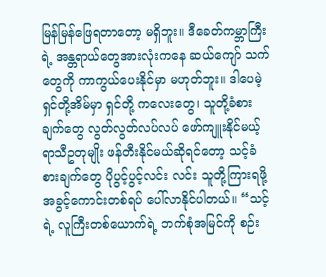မြန်မြန်ဖြေရတာတော့ မရှိဘူး။ ဒီခေတ်ကမ္ဘာကြီးရဲ့ အန္တရာယ်တွေအားလုံးကနေ ဆယ်ကျော် သက်တွေကို ကာကွယ်ပေးနိုင်မှာ မဟုတ်ဘူး။ ဒါပေမဲ့ ရှင်တို့အိမ်မှာ ရှင်တို့ ကလေးတွေ၊ သူတို့ခံစားချက်တွေ လွတ်လွတ်လပ်လပ် ဖော်ကျူးနိုင်မယ့် ရာသီဥတုမျိုး ဖန်တီးနိုင်မယ်ဆိုရင်တော့ သင့်ခံစားချက်တွေ ပိုပွင့်ပွင့်လင်း လင်း သူတို့ကြားရဖို့ အခွင့်ကောင်းတစ်ရပ် ပေါ်လာနိုင်ပါတယ်။ “သင့်ရဲ့ လူကြီးတစ်ယောက်ရဲ့ ဘက်စုံအမြင်ကို စဉ်း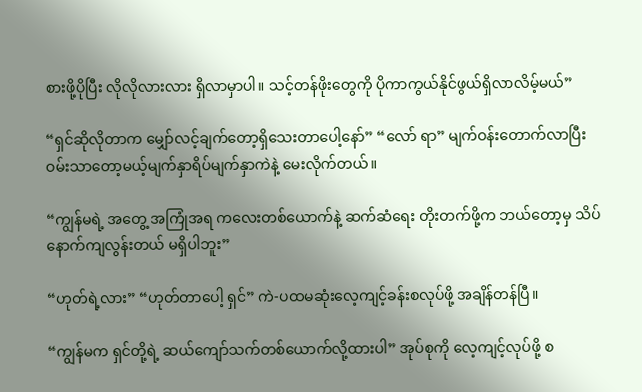စားဖို့ပိုပြီး လိုလိုလားလား ရှိလာမှာပါ။ သင့်တန်ဖိုးတွေကို ပိုကာကွယ်နိုင်ဖွယ်ရှိလာလိမ့်မယ်”

“ရှင်ဆိုလိုတာက မျှော်လင့်ချက်တော့ရှိသေးတာပေါ့နော်” “လော် ရာ” မျက်ဝန်းတောက်လာပြီး ဝမ်းသာတော့မယ့်မျက်နှာရိပ်မျက်နှာကဲနဲ့ မေးလိုက်တယ်။

“ကျွန်မရဲ့ အတွေ့ အကြုံအရ ကလေးတစ်ယောက်နဲ့ ဆက်ဆံရေး တိုးတက်ဖို့က ဘယ်တော့မှ သိပ်နောက်ကျလွန်းတယ် မရှိပါဘူး”

“ဟုတ်ရဲ့လား” “ဟုတ်တာပေါ့ ရှင်” ကဲ-ပထမဆုံးလေ့ကျင့်ခန်းစလုပ်ဖို့ အချိန်တန်ပြီ။

“ကျွန်မက ရှင်တို့ရဲ့ ဆယ်ကျော်သက်တစ်ယောက်လို့ထားပါ” အုပ်စုကို လေ့ကျင့်လုပ်ဖို့ စ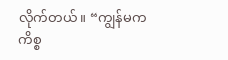လိုက်တယ်။ “ကျွန်မက ကိစ္စ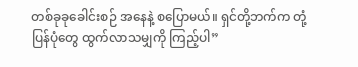တစ်ခုခုခေါင်းစဉ် အနေနဲ့ စပြောမယ်။ ရှင်တို့ဘက်က တုံ့ပြန်ပုံတွေ ထွက်လာသမျှကို ကြည့်ပါ”